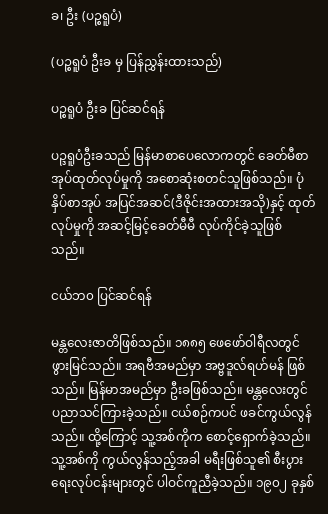ခ၊ ဦး (ပဉ္စရူပံ)

(ပဉ္စရူပံ ဦးခ မှ ပြန်ညွှန်းထားသည်)

ပဉ္စရူပံ ဦးခ ပြင်ဆင်ရန်

ပဉ္ဒရူပံဦးခသည် မြန်မာစာပေလောကတွင် ခေတ်မီစာအုပ်ထုတ်လုပ်မှုကို အစောဆုံးစတင်သူဖြစ်သည်။ ပုံနှိပ်စာအုပ် အပြင်အဆင်(ဒီဇိုင်းအထားအသို)နှင့် ထုတ်လုပ်မှုကို အဆင့်မြင့်ခေတ်မီမီ လုပ်ကိုင်ခဲ့သူဖြစ်သည်။

ငယ်ဘ၀ ပြင်ဆင်ရန်

မန္တလေးဇာတိဖြစ်သည်။ ၁၈၈၅ ဖေဖော်ဝါရီလတွင် ဖွားမြင်သည်။ အရဗီအမည်မှာ အဗ္ဗဒူလ်ရဟ်မန် ဖြစ်သည်။ မြန်မာအမည်မှာ ဦးခဖြစ်သည်။ မန္တလေးတွင် ပညာသင်ကြားခဲ့သည်။ ငယ်စဉ်ကပင် ဖခင်ကွယ်လွန်သည်။ ထို့ကြောင့် သူ့အစ်ကိုက စောင့်ရှောက်ခဲ့သည်။ သူ့အစ်ကို ကွယ်လွန်သည့်အခါ မရီးဖြစ်သူ၏ စီးပွားရေးလုပ်ငန်းများတွင် ပါဝင်ကူညီခဲ့သည်။ ၁၉၀၂ ခုနှစ်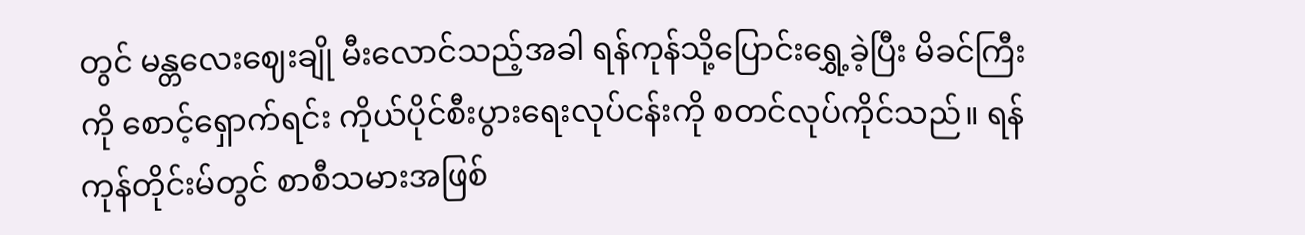တွင် မန္တလေးဈေးချို မီးလောင်သည့်အခါ ရန်ကုန်သို့ပြောင်းရွှေ့ခဲ့ပြီး မိခင်ကြီးကို စောင့်ရှောက်ရင်း ကိုယ်ပိုင်စီးပွားရေးလုပ်ငန်းကို စတင်လုပ်ကိုင်သည်။ ရန်ကုန်တိုင်းမ်တွင် စာစီသမားအဖြစ်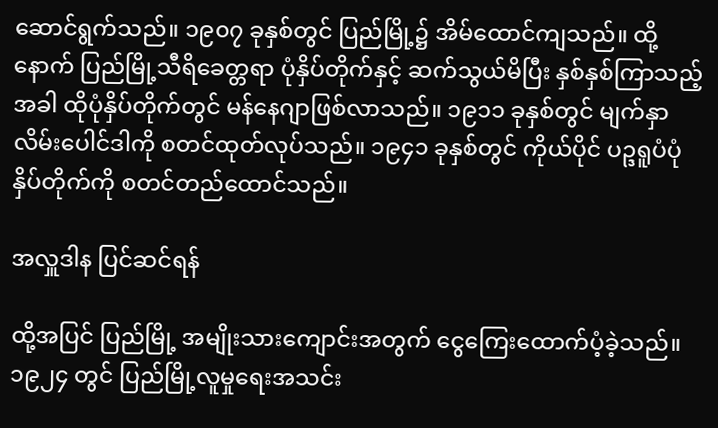ဆောင်ရွက်သည်။ ၁၉၀၇ ခုနှစ်တွင် ပြည်မြို့၌ အိမ်ထောင်ကျသည်။ ထို့နောက် ပြည်မြို့သီရိခေတ္တရာ ပုံနှိပ်တိုက်နှင့် ဆက်သွယ်မိပြီး နှစ်နှစ်ကြာသည့်အခါ ထိုပုံနှိပ်တိုက်တွင် မန်နေဂျာဖြစ်လာသည်။ ၁၉၁၁ ခုနှစ်တွင် မျက်နှာလိမ်းပေါင်ဒါကို စတင်ထုတ်လုပ်သည်။ ၁၉၄၁ ခုနှစ်တွင် ကိုယ်ပိုင် ပဉ္ဒရူပံပုံနှိပ်တိုက်ကို စတင်တည်ထောင်သည်။

အလှူဒါန ပြင်ဆင်ရန်

ထို့အပြင် ပြည်မြို့ အမျိုးသားကျောင်းအတွက် ငွေကြေးထောက်ပံ့ခဲ့သည်။ ၁၉၂၄ တွင် ပြည်မြို့လူမှုရေးအသင်း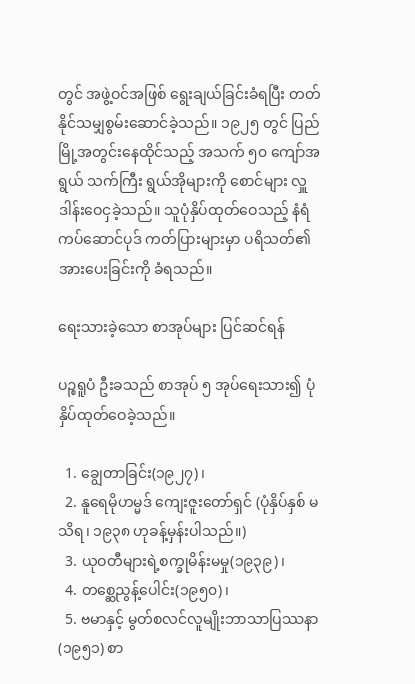တွင် အဖွဲ့ဝင်အဖြစ် ရွေးချယ်ခြင်းခံရပြီး တတ်နိုင်သမျှစွမ်းဆောင်ခဲ့သည်။ ၁၉၂၅ တွင် ပြည်မြို့အတွင်းနေထိုင်သည့် အသက် ၅၀ ကျော်အရွယ် သက်ကြီး ရွယ်အိုများကို စောင်များ လှူဒါန်းဝေငှခဲ့သည်။ သူပုံနှိပ်ထုတ်ဝေသည့် နံရံကပ်ဆောင်ပုဒ် ကတ်ပြားများမှာ ပရိသတ်၏အားပေးခြင်းကို ခံရသည်။

ရေးသားခဲ့သော စာအုပ်များ ပြင်ဆင်ရန်

ပဉ္စရူပံ ဦးခသည် စာအုပ် ၅ အုပ်ရေးသား၍ ပုံနှိပ်ထုတ်ဝေခဲ့သည်။

  1. ချွေတာခြင်း(၁၉၂၇)၊
  2. နူရေမိုဟမ္မဒ် ကျေးဇူးတော်ရှင် (ပုံနှိပ်နှစ် မသိရ၊ ၁၉၃၈ ဟုခန့်မှန်းပါသည်။)
  3. ယုဝတီများရဲ့စက္ခုမိန်းမမှု(၁၉၃၉)၊
  4. တစ္ဆေညွန့်ပေါင်း(၁၉၅၀)၊
  5. ဗမာနှင့် မွတ်စလင်လူမျိုးဘာသာပြဿနာ (၁၉၅၁) စာ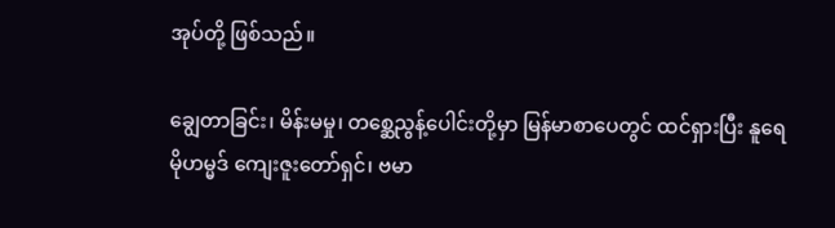အုပ်တို့ ဖြစ်သည်။

ချွေတာခြင်း၊ မိန်းမမှု၊ တစ္ဆေညွန့်ပေါင်းတို့မှာ မြန်မာစာပေတွင် ထင်ရှားပြီး နူရေမိုဟမ္မဒ် ကျေးဇူးတော်ရှင်၊ ဗမာ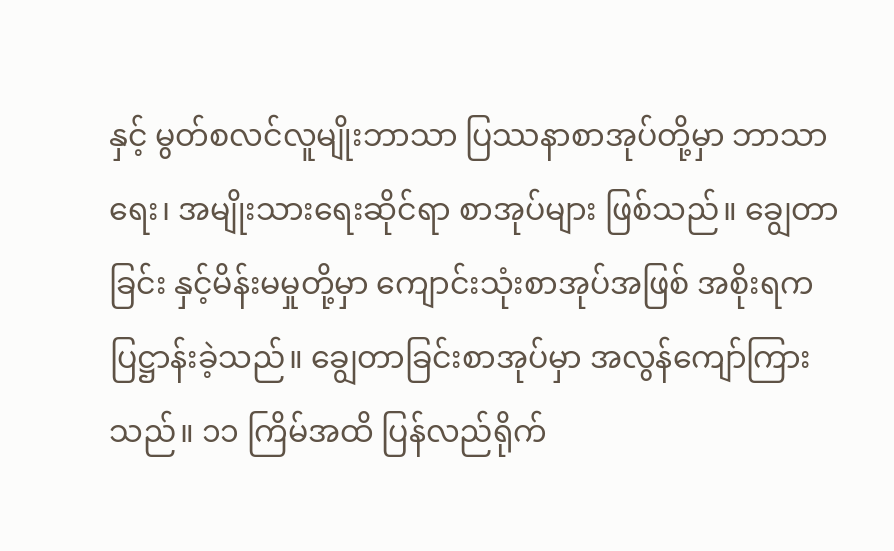နှင့် မွတ်စလင်လူမျိုးဘာသာ ပြဿနာစာအုပ်တို့မှာ ဘာသာရေး၊ အမျိုးသားရေးဆိုင်ရာ စာအုပ်များ ဖြစ်သည်။ ချွေတာခြင်း နှင့်မိန်းမမှုတို့မှာ ကျောင်းသုံးစာအုပ်အဖြစ် အစိုးရကပြဋ္ဌာန်းခဲ့သည်။ ချွေတာခြင်းစာအုပ်မှာ အလွန်ကျော်ကြားသည်။ ၁၁ ကြိမ်အထိ ပြန်လည်ရိုက်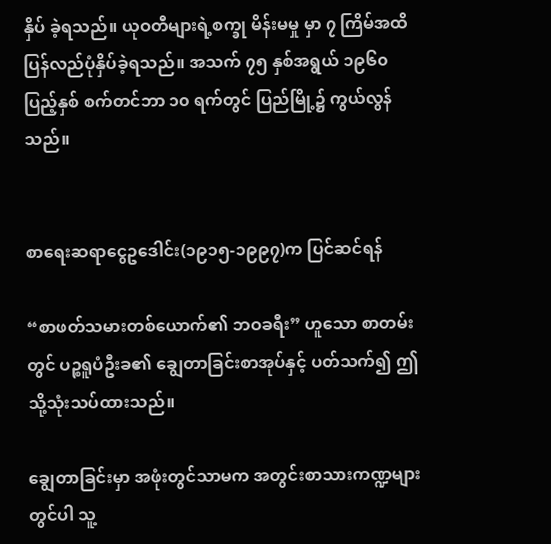နှိပ် ခဲ့ရသည်။ ယုဝတီများရဲ့စက္ခု မိန်းမမှု မှာ ၇ ကြိမ်အထိ ပြန်လည်ပုံနှိပ်ခဲ့ရသည်။ အသက် ၇၅ နှစ်အရွယ် ၁၉၆၀ ပြည့်နှစ် စက်တင်ဘာ ၁၀ ရက်တွင် ပြည်မြို့၌ ကွယ်လွန်သည်။


စာရေးဆရာငွေဥဒေါင်း(၁၉၁၅-၁၉၉၇)က ပြင်ဆင်ရန်

“စာဖတ်သမားတစ်ယောက်၏ ဘဝခရီး” ဟူသော စာတမ်းတွင် ပဉ္စရူပံဦးခ၏ ချွေတာခြင်းစာအုပ်နှင့် ပတ်သက်၍ ဤသို့သုံးသပ်ထားသည်။

ချွေတာခြင်းမှာ အဖုံးတွင်သာမက အတွင်းစာသားကဏ္ဍများတွင်ပါ သူ့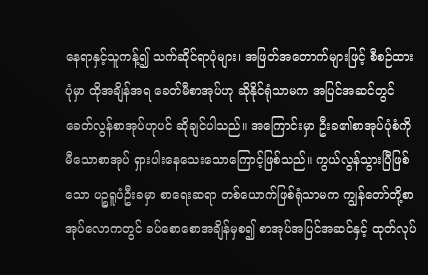နေရာနှင့်သူကန့်၍ သက်ဆိုင်ရာပုံများ၊ အဖြတ်အတောက်များဖြင့် စီစဉ်ထားပုံမှာ ထိုအချိန်အရ ခေတ်မီစာအုပ်ဟု ဆိုနိုင်ရုံသာမက အပြင်အဆင်တွင် ခေတ်လွန်စာအုပ်ဟုပင် ဆိုချင်ပါသည်။ အကြောင်းမှာ ဦးခ၏စာအုပ်ပုံစံကို မီသောစာအုပ် ရှားပါးနေသေးသောကြောင့်ဖြစ်သည်။ ကွယ်လွန်သွားပြီဖြစ်သော ပဉ္စရူပံဦးခမှာ စာရေးဆရာ တစ်ယောက်ဖြစ်ရုံသာမက ကျွန်တော်တို့စာအုပ်လောကတွင် ခပ်စောစောအချိန်မှစ၍ စာအုပ်အပြင်အဆင်နှင့် ထုတ်လုပ်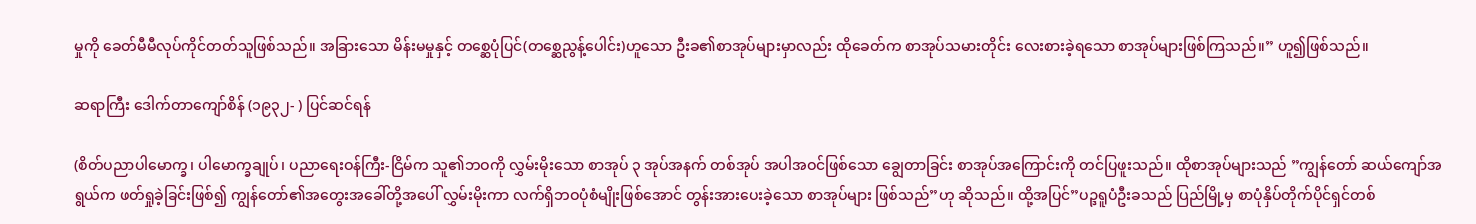မှုကို ခေတ်မီမီလုပ်ကိုင်တတ်သူဖြစ်သည်။ အခြားသော မိန်းမမှုနှင့် တစ္ဆေပုံပြင်(တစ္ဆေညွန့်ပေါင်း)ဟူသော ဦးခ၏စာအုပ်များမှာလည်း ထိုခေတ်က စာအုပ်သမားတိုင်း လေးစားခဲ့ရသော စာအုပ်များဖြစ်ကြသည်။” ဟူ၍ဖြစ်သည်။

ဆရာကြီး ဒေါက်တာကျော်စိန် (၁၉၃၂- ) ပြင်ဆင်ရန်

(စိတ်ပညာပါမောက္ခ၊ ပါမောက္ခချုပ်၊ ပညာရေးဝန်ကြီး-ငြိမ်က သူ၏ဘဝကို လွှမ်းမိုးသော စာအုပ် ၃ အုပ်အနက် တစ်အုပ် အပါအဝင်ဖြစ်သော ချွေတာခြင်း စာအုပ်အကြောင်းကို တင်ပြဖူးသည်။ ထိုစာအုပ်များသည် ”ကျွန်တော် ဆယ်ကျော်အရွယ်က ဖတ်ရှုခဲ့ခြင်းဖြစ်၍ ကျွန်တော်၏အတွေးအခေါ်တို့အပေါ် လွှမ်းမိုးကာ လက်ရှိဘဝပုံစံမျိုးဖြစ်အောင် တွန်းအားပေးခဲ့သော စာအုပ်များ ဖြစ်သည်”ဟု ဆိုသည်။ ထို့အပြင်”ပဉ္ဒရူပံဦးခသည် ပြည်မြို့မှ စာပုံနှိပ်တိုက်ပိုင်ရှင်တစ်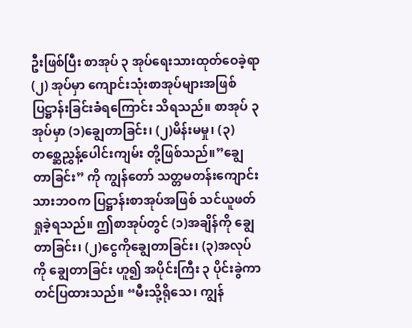ဦးဖြစ်ပြီး စာအုပ် ၃ အုပ်ရေးသားထုတ်ဝေခဲ့ရာ (၂) အုပ်မှာ ကျောင်းသုံးစာအုပ်များအဖြစ် ပြဋ္ဌာန်းခြင်းခံရကြောင်း သိရသည်။ စာအုပ် ၃ အုပ်မှာ (၁)ချွေတာခြင်း၊ (၂)မိန်းမမှု၊ (၃) တစ္ဆေညွှန့်ပေါင်းကျမ်း တို့ဖြစ်သည်။”ချွေတာခြင်း” ကို ကျွန်တော် သတ္တမတန်းကျောင်းသားဘဝက ပြဋ္ဌာန်းစာအုပ်အဖြစ် သင်ယူဖတ်ရှုခဲ့ရသည်။ ဤစာအုပ်တွင် (၁)အချိန်ကို ချွေတာခြင်း၊ (၂)ငွေကိုချွေတာခြင်း၊ (၃)အလုပ်ကို ချွေတာခြင်း ဟူ၍ အပိုင်းကြီး ၃ ပိုင်းခွဲကာ တင်ပြထားသည်။ “မီးသို့ရိုသေ၊ ကျွန်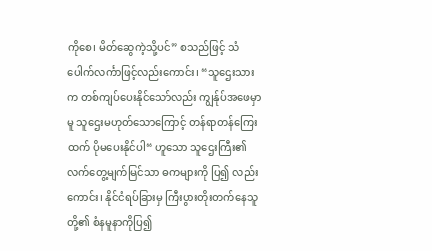ကိုစေ၊ မိတ်ဆွေကဲ့သို့ပင်” စသည်ဖြင့် သံပေါက်လင်္ကာဖြင့်လည်းကောင်း၊ “သူဌေးသားက တစ်ကျပ်ပေးနိုင်သော်လည်း ကျွန်ုပ်အဖေမှာမူ သူဌေးမဟုတ်သောကြောင့် တန်ရာတန်ကြေးထက် ပိုမပေးနိုင်ပါ“ ဟူသော သူဌေးကြီး၏လက်တွေ့မျက်မြင်သာ ဓကများကို ပြ၍ လည်းကောင်း၊ နိုင်ငံရပ်ခြားမှ ကြီးပွားတိုးတက်နေသူတို့၏ စံနမူနာကိုပြ၍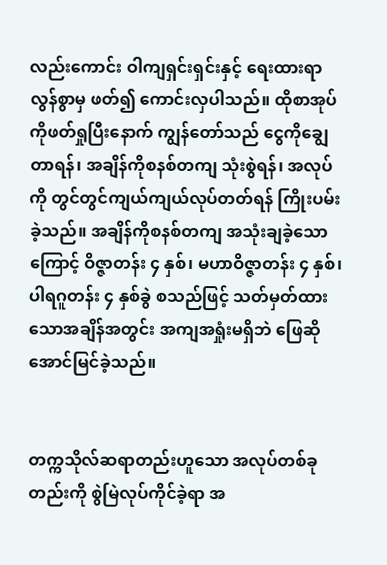လည်းကောင်း ဝါကျရှင်းရှင်းနှင့် ရေးထားရာ လွန်စွာမှ ဖတ်၍ ကောင်းလှပါသည်။ ထိုစာအုပ်ကိုဖတ်ရှုပြီးနောက် ကျွန်တော်သည် ငွေကိုချွေတာရန်၊ အချိန်ကိုစနစ်တကျ သုံးစွဲရန်၊ အလုပ်ကို တွင်တွင်ကျယ်ကျယ်လုပ်တတ်ရန် ကြိုးပမ်းခဲ့သည်။ အချိန်ကိုစနစ်တကျ အသုံးချခဲ့သောကြောင့် ဝိဇ္ဇာတန်း ၄ နှစ်၊ မဟာဝိဇ္ဇာတန်း ၄ နှစ်၊ ပါရဂူတန်း ၄ နှစ်ခွဲ စသည်ဖြင့် သတ်မှတ်ထားသောအချိန်အတွင်း အကျအရှုံးမရှိဘဲ ဖြေဆိုအောင်မြင်ခဲ့သည်။


တက္ကသိုလ်ဆရာတည်းဟူသော အလုပ်တစ်ခုတည်းကို စွဲမြဲလုပ်ကိုင်ခဲ့ရာ အ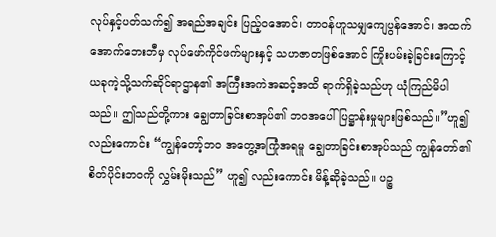လုပ်နှင့်ပတ်သက်၍ အရည်အချင်း ပြည့်ဝအောင်၊ တာဝန်ဟူသမျှကျေပွန်အောင်၊ အထက်အောက်ဘေးဘီမှ လုပ်ဖော်ကိုင်ဖက်များနှင့် သဟဇာတဖြစ်အောင် ကြိုးပမ်းခဲ့ခြင်းကြောင့် ယခုကဲ့သို့သက်ဆိုင်ရာဌာန၏ အကြီးအကဲအဆင့်အထိ ရာက်ရှိခဲ့သည်ဟု ယုံကြည်မိပါသည်။ ဤသည်တို့ကား ချွေတာခြင်းစာအုပ်၏ ဘဝအပေါ် ပြဋ္ဌာန်းမှုများဖြစ်သည်။”ဟူ၍ လည်းကောင်း “ကျွန်တော့်ဘဝ အတွေ့အကြုံအရမူ ချွေတာခြင်းစာအုပ်သည် ကျွန်တော်၏စိတ်ပိုင်းဘဝကို လွှမ်းမိုးသည်” ဟူ၍ လည်းကောင်း မိန့်ဆိုခဲ့သည်။ ပဉ္စ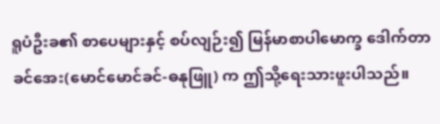ရူပံဦးခ၏ စာပေများနှင့် စပ်လျဉ်း၍ မြန်မာစာပါမောက္ခ ဒေါက်တာခင်အေး(မောင်မောင်ခင်-ဓနုဖြူ) က ဤသို့ရေးသားဖူးပါသည်။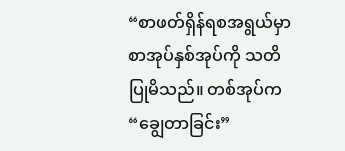“စာဖတ်ရှိန်ရစအရွယ်မှာ စာအုပ်နှစ်အုပ်ကို သတိပြုမိသည်။ တစ်အုပ်က “ချွေတာခြင်း”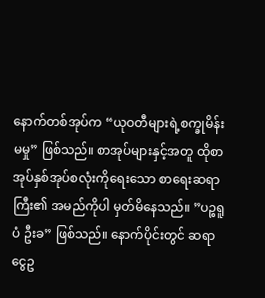နောက်တစ်အုပ်က “ယုဝတီများရဲ့စက္ခုမိန်းမမှု” ဖြစ်သည်။ စာအုပ်များနှင့်အတူ ထိုစာအုပ်နှစ်အုပ်စလုံးကိုရေးသော စာရေးဆရာကြီး၏ အမည်ကိုပါ မှတ်မိနေသည်။ ”ပဉ္စရူပံ ဦးခ” ဖြစ်သည်။ နောက်ပိုင်းတွင် ဆရာငွေဥ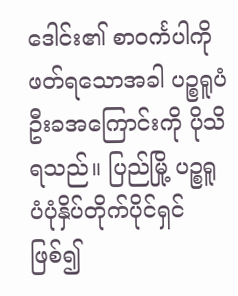ဒေါင်း၏ စာဝင်္ကပါကို ဖတ်ရသောအခါ ပဉ္စရူပံဦးခအကြောင်းကို ပိုသိရသည်။ ပြည်မြို့ ပဉ္စရူပံပုံနှိပ်တိုက်ပိုင်ရှင်ဖြစ်၍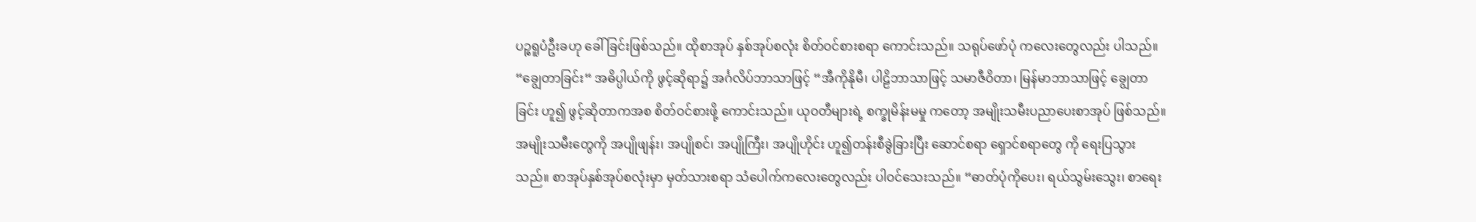ပဉ္စရူပံဦးခဟု ခေါ်ခြင်းဖြစ်သည်။ ထိုစာအုပ် နှစ်အုပ်စလုံး စိတ်ဝင်စားစရာ ကောင်းသည်။ သရုပ်ဖော်ပုံ ကလေးတွေလည်း ပါသည်။ “ချွေတာခြင်း“ အဓိပ္ပါယ်ကို ဖွင့်ဆိုရာ၌ အင်္ဂလိပ်ဘာသာဖြင့် “အီကိုနိုမီ၊ ပါဠိဘာသာဖြင့် သမာဇီဝိတာ၊ မြန်မာဘာသာဖြင့် ချွေတာခြင်း ဟူ၍ ဖွင့်ဆိုတာကအစ စိတ်ဝင်စားဖို့ ကောင်းသည်။ ယုဝတီများရဲ့ စက္ခုမိန်းမမှု ကတော့ အမျိုးသမီးပညာပေးစာအုပ် ဖြစ်သည်။ အမျိုးသမီးတွေကို အပျိုဖျန်း၊ အပျိုစင်၊ အပျိုကြီး၊ အပျိုဟိုင်း ဟူ၍တန်းစီခွဲခြားပြီး ဆောင်စရာ ရှောင်စရာတွေ ကို ရေးပြသွားသည်။ စာအုပ်နှစ်အုပ်စလုံးမှာ မှတ်သားစရာ သံပေါက်ကလေးတွေလည်း ပါဝင်သေးသည်။ “ဓာတ်ပုံကိုပေး၊ ရယ်သွမ်းသွေး၊ စာရေး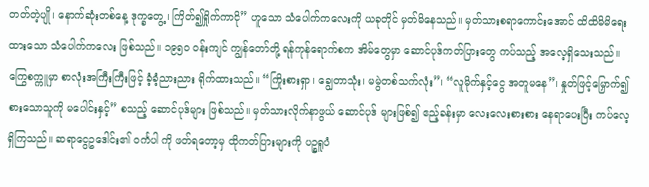တတ်တဲ့ပျို၊ နောက်ဆုံးတစ်နေ့ ဒုက္ခတွေ့၊ ကြိတ်၍ရှိုက်ကာငို” ဟူသော သံပေါက်ကလေးကို ယခုတိုင် မှတ်မိနေသည်။ မှတ်သားစရာကောင်းအောင် ထိထိမိမိရေးထားသော သံပေါက်ကလေး ဖြစ်သည်။ ၁၉၅၀ ဝန်းကျင် ကျွန်တော်တို့ ရန်ကုန်ရောက်စက အိမ်တွေမှာ ဆောင်ပုဒ်ကတ်ပြားတွေ ကပ်သည့် အလေ့ရှိသေးသည်။ ကြွေစက္ကူမှာ စာလုံးအကြီးကြီးဖြင့် ခံ့ခံ့ညားညား ရိုက်ထားသည်။ “ကြိုးစားရှာ၊ ချွေတာသုံး၊ မမွဲတစ်သက်လုံး”၊ “လူမိုက်နှင့်ငွေ အတူမနေ”၊ နှုတ်ဖြင့်မြှောက်၍ စားသောသူကို မပေါင်းနှင့်” စသည့် ဆောင်ပုဒ်များ ဖြစ်သည်။ မှတ်သားလိုက်နာဖွယ် ဆောင်ပုဒ် များဖြစ်၍ ဧည့်ခန်းမှာ လေးလေးစားစား နေရာပေးပြီး ကပ်လေ့ရှိကြသည်။ ဆရာငွေဥဒေါင်း၏ ဝင်္ကပါ ကို ဖတ်ရတော့မှ ထိုကတ်ပြားများကို ပဉ္စရူပံ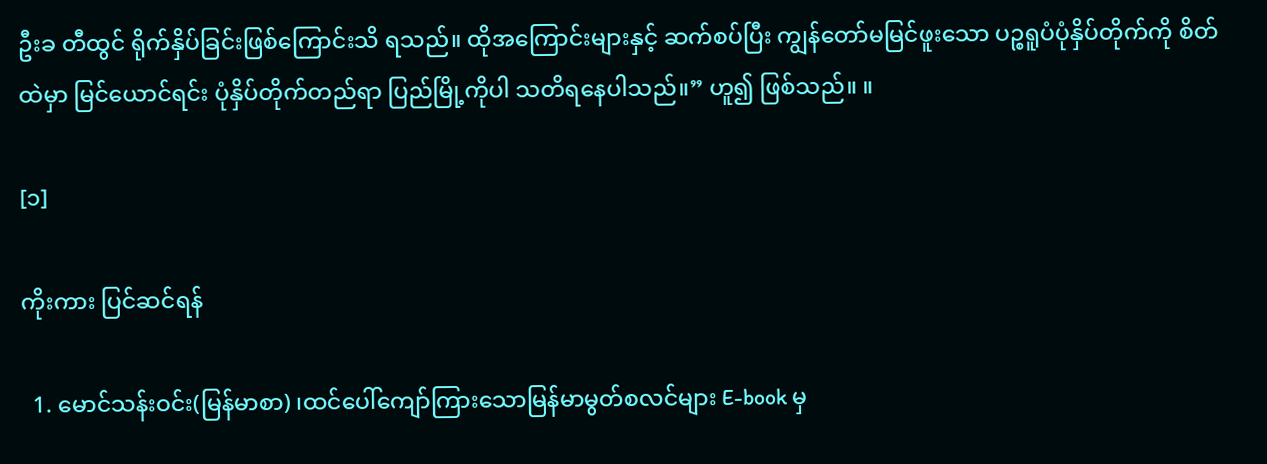ဦးခ တီထွင် ရိုက်နှိပ်ခြင်းဖြစ်ကြောင်းသိ ရသည်။ ထိုအကြောင်းများနှင့် ဆက်စပ်ပြီး ကျွန်တော်မမြင်ဖူးသော ပဉ္စရူပံပုံနှိပ်တိုက်ကို စိတ်ထဲမှာ မြင်ယောင်ရင်း ပုံနှိပ်တိုက်တည်ရာ ပြည်မြို့ကိုပါ သတိရနေပါသည်။” ဟူ၍ ဖြစ်သည်။ ။

[၁]

ကိုးကား ပြင်ဆင်ရန်

  1. မောင်သန်းဝင်း(မြန်မာစာ) ၊ထင်ပေါ်ကျော်ကြားသောမြန်မာမွတ်စလင်များ E-book မှ